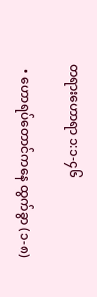တရားဟောရာ ၁:၁-၄၆

  • ဟောရပ်တောင်ကနေ ထွက်ခွာ (၁-၈)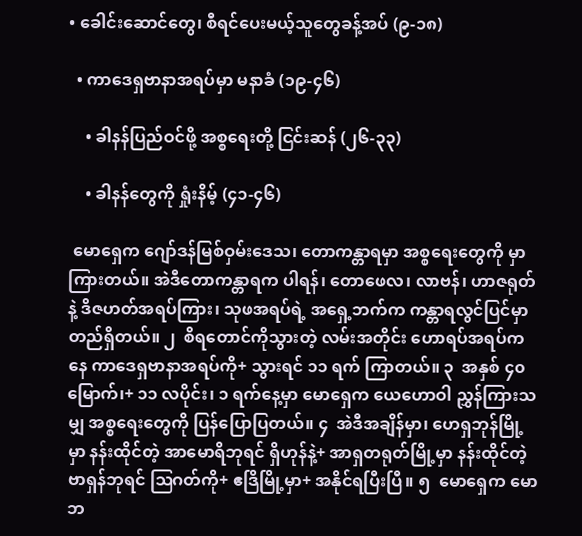• ခေါင်းဆောင်တွေ၊ စီရင်ပေးမယ့်သူတွေခန့်အပ် (၉-၁၈)

  • ကာဒေရှဗာနာအရပ်မှာ မနာခံ (၁၉-၄၆)

    • ခါနန်ပြည်ဝင်ဖို့ အစ္စရေးတို့ ငြင်းဆန် (၂၆-၃၃)

    • ခါနန်တွေကို ရှုံးနိမ့် (၄၁-၄၆)

 မောရှေက ဂျော်ဒန်မြစ်ဝှမ်းဒေသ၊ တောကန္တာရမှာ အစ္စရေးတွေကို မှာကြားတယ်။ အဲဒီတောကန္တာရက ပါရန်၊ တောဖေလ၊ လာဗန်၊ ဟာဇရုတ်နဲ့ ဒိဇဟတ်အရပ်ကြား၊ သုဖအရပ်ရဲ့ အရှေ့ဘက်က ကန္တာရလွင်ပြင်မှာ တည်ရှိတယ်။ ၂  စိရတောင်ကိုသွားတဲ့ လမ်းအတိုင်း ဟောရပ်အရပ်ကနေ ကာဒေရှဗာနာအရပ်ကို+ သွားရင် ၁၁ ရက် ကြာတယ်။ ၃  အနှစ် ၄၀ မြောက်၊+ ၁၁ လပိုင်း၊ ၁ ရက်နေ့မှာ မောရှေက ယေဟောဝါ ညွှန်ကြားသမျှ အစ္စရေးတွေကို ပြန်ပြောပြတယ်။ ၄  အဲဒီအချိန်မှာ၊ ဟေရှဘုန်မြို့မှာ နန်းထိုင်တဲ့ အာမောရိဘုရင် ရှိဟုန်နဲ့+ အာရှတရုတ်မြို့မှာ နန်းထိုင်တဲ့ ဗာရှန်ဘုရင် ဩဂတ်ကို+ ဧဒြိမြို့မှာ+ အနိုင်ရပြီးပြီ။ ၅  မောရှေက မောဘ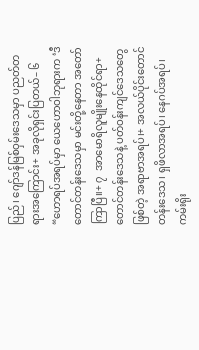ပြည်၊ ဂျော်ဒန်မြစ်ဝှမ်းဒေသမှာ ပညတ်တရားအကြောင်း+ အခုလိုရှင်းပြတယ်– ၆  “ဟောရပ်အရပ်မှာ ယေဟောဝါဘုရားက ‘ဒီတောင်တန်းဒေသမှာ မင်းတို့နေတာ အတော်ကြာပြီ။+ ၇  အာမောရိလူမျိုးနေထိုင်ရာ+ တောင်တန်းဒေသနဲ့ ပတ်ဝန်းကျင်ဒေသတွေဖြစ်တဲ့ အရာဗာအရပ်၊+ အလယ်ပိုင်းတောင်တန်းဒေသ၊ ရှဖိလာအရပ်၊ နေဂပ်အရပ်၊ ကမ်းရိုး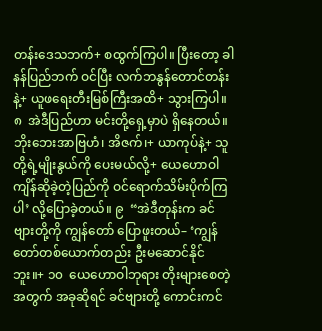တန်းဒေသဘက်+ စထွက်ကြပါ။ ပြီးတော့ ခါနန်ပြည်ဘက် ဝင်ပြီး လက်ဘနွန်တောင်တန်းနဲ့+ ယူဖရေးတီးမြစ်ကြီးအထိ+ သွားကြပါ။ ၈  အဲဒီပြည်ဟာ မင်းတို့ရှေ့မှာပဲ ရှိနေတယ်။ ဘိုးဘေးအာဗြဟံ၊ အိဇက်၊+ ယာကုပ်နဲ့+ သူတို့ရဲ့မျိုးနွယ်ကို ပေးမယ်လို့+ ယေဟောဝါ ကျိန်ဆိုခဲ့တဲ့ပြည်ကို ဝင်ရောက်သိမ်းပိုက်ကြပါ’ လို့ပြောခဲ့တယ်။ ၉  “အဲဒီတုန်းက ခင်ဗျားတို့ကို ကျွန်တော် ပြောဖူးတယ်– ‘ကျွန်တော်တစ်ယောက်တည်း ဦးမဆောင်နိုင်ဘူး။+ ၁၀  ယေဟောဝါဘုရား တိုးများစေတဲ့အတွက် အခုဆိုရင် ခင်ဗျားတို့ ကောင်းကင်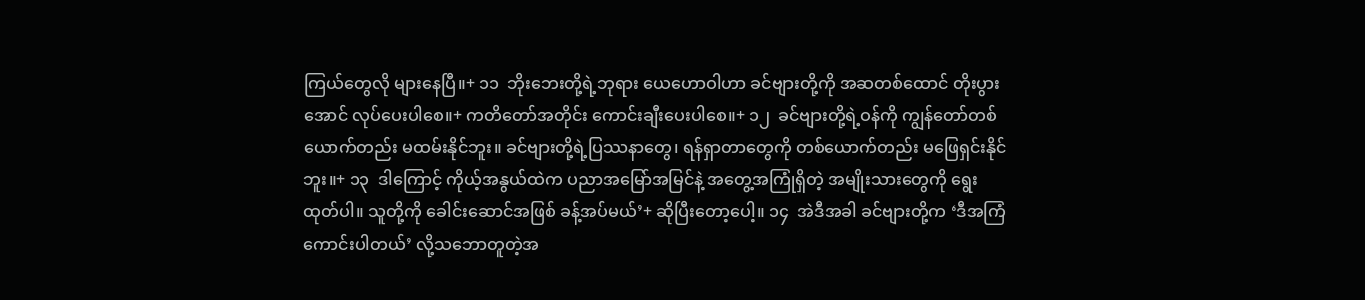ကြယ်တွေလို များနေပြီ။+ ၁၁  ဘိုးဘေးတို့ရဲ့ဘုရား ယေဟောဝါဟာ ခင်ဗျားတို့ကို အဆတစ်ထောင် တိုးပွားအောင် လုပ်ပေးပါစေ။+ ကတိတော်အတိုင်း ကောင်းချီးပေးပါစေ။+ ၁၂  ခင်ဗျားတို့ရဲ့ဝန်ကို ကျွန်တော်တစ်ယောက်တည်း မထမ်းနိုင်ဘူး။ ခင်ဗျားတို့ရဲ့ပြဿနာတွေ၊ ရန်ရှာတာတွေကို တစ်ယောက်တည်း မဖြေရှင်းနိုင်ဘူး။+ ၁၃  ဒါကြောင့် ကိုယ့်အနွယ်ထဲက ပညာအမြော်အမြင်နဲ့ အတွေ့အကြုံရှိတဲ့ အမျိုးသားတွေကို ရွေးထုတ်ပါ။ သူတို့ကို ခေါင်းဆောင်အဖြစ် ခန့်အပ်မယ်’+ ဆိုပြီးတော့ပေါ့။ ၁၄  အဲဒီအခါ ခင်ဗျားတို့က ‘ဒီအကြံ ကောင်းပါတယ်’ လို့သဘောတူတဲ့အ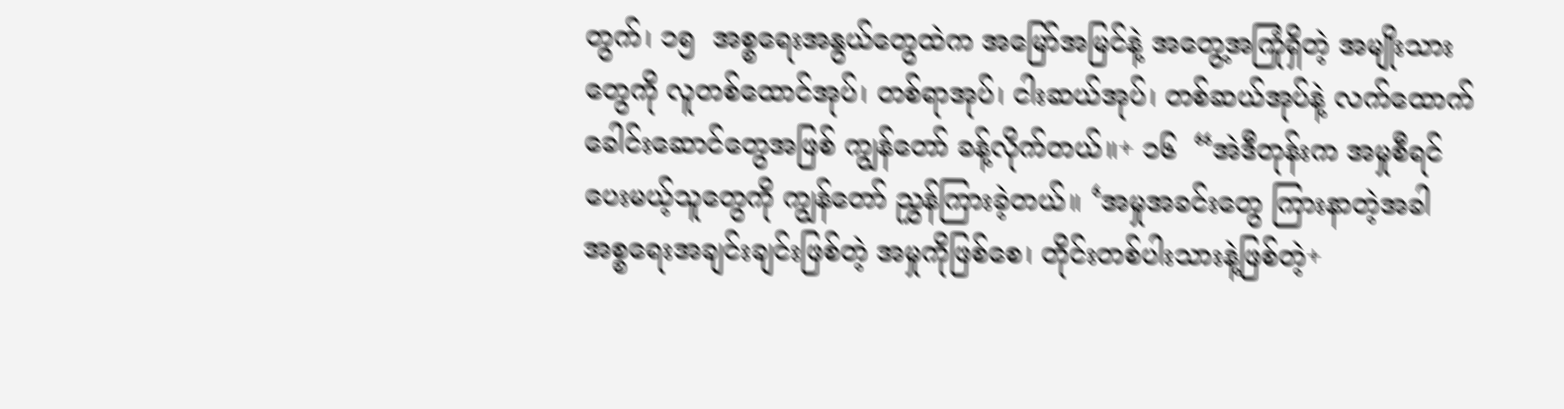တွက်၊ ၁၅  အစ္စရေးအနွယ်တွေထဲက အမြော်အမြင်နဲ့ အတွေ့အကြုံရှိတဲ့ အမျိုးသားတွေကို လူတစ်ထောင်အုပ်၊ တစ်ရာအုပ်၊ ငါးဆယ်အုပ်၊ တစ်ဆယ်အုပ်နဲ့ လက်ထောက်ခေါင်းဆောင်တွေအဖြစ် ကျွန်တော် ခန့်လိုက်တယ်။+ ၁၆  “အဲဒီတုန်းက အမှုစီရင်ပေးမယ့်သူတွေကို ကျွန်တော် ညွှန်ကြားခဲ့တယ်။ ‘အမှုအခင်းတွေ ကြားနာတဲ့အခါ အစ္စရေးအချင်းချင်းဖြစ်တဲ့ အမှုကိုဖြစ်စေ၊ တိုင်းတစ်ပါးသားနဲ့ဖြစ်တဲ့+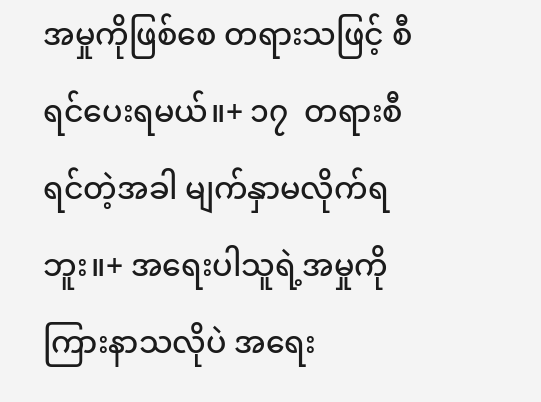အမှုကိုဖြစ်စေ တရားသဖြင့် စီရင်ပေးရမယ်။+ ၁၇  တရားစီရင်တဲ့အခါ မျက်နှာမလိုက်ရဘူး။+ အရေးပါသူရဲ့အမှုကို ကြားနာသလိုပဲ အရေး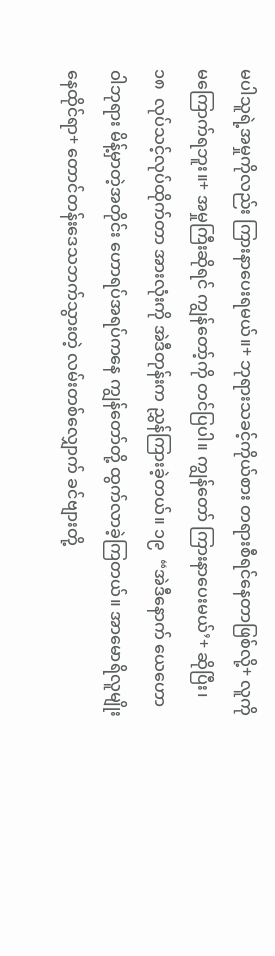မပါသူရဲ့အမှုကိုလည်း ကြားနာပေးရမယ်။+ ဘုရားသခင့်ကိုယ်စား တရားစီရင်နေတာဖြစ်လို့+ လူကို မကြောက်ရဘူး။+ အမှုကြီးဆိုရင် ကျွန်တော့်ကို တင်ပြပါ။ ကျွန်တော် ကြားနာပေးမယ်’+ ဆိုပြီး၊ ၁၈  လုပ်သင့်လုပ်ထိုက်တာ အားလုံးကို အဲဒီတုန်းက ညွှန်ကြားခဲ့တယ်။ ၁၉  “အဲဒီနောက် ယေဟောဝါဘုရား မိန့်မှာတဲ့အတိုင်း ဟောရပ်အရပ်ကနေ ကျွန်တော်တို့ ထွက်လာခဲ့ကြတယ်။ အာမောရိလူမျိုး နေထိုင်ရာ+ တောင်တန်းဒေသဘက်သွားတဲ့ လမ်းတစ်လျှောက် ခင်ဗျားတို့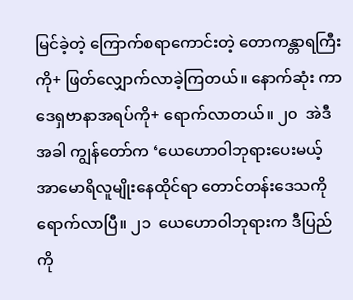မြင်ခဲ့တဲ့ ကြောက်စရာကောင်းတဲ့ တောကန္တာရကြီးကို+ ဖြတ်လျှောက်လာခဲ့ကြတယ်။ နောက်ဆုံး ကာဒေရှဗာနာအရပ်ကို+ ရောက်လာတယ်။ ၂၀  အဲဒီအခါ ကျွန်တော်က ‘ယေဟောဝါဘုရားပေးမယ့် အာမောရိလူမျိုးနေထိုင်ရာ တောင်တန်းဒေသကို ရောက်လာပြီ။ ၂၁  ယေဟောဝါဘုရားက ဒီပြည်ကို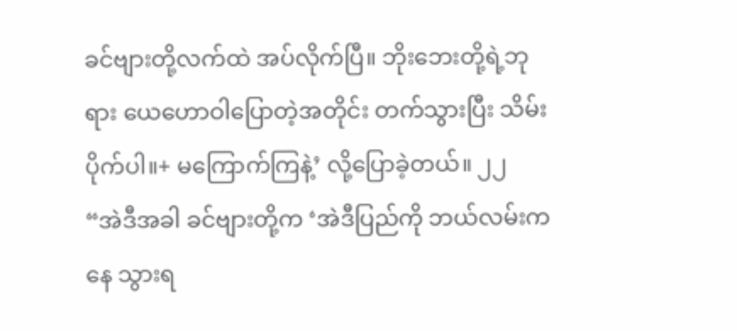ခင်ဗျားတို့လက်ထဲ အပ်လိုက်ပြီ။ ဘိုးဘေးတို့ရဲ့ဘုရား ယေဟောဝါပြောတဲ့အတိုင်း တက်သွားပြီး သိမ်းပိုက်ပါ။+ မကြောက်ကြနဲ့’ လို့ပြောခဲ့တယ်။ ၂၂  “အဲဒီအခါ ခင်ဗျားတို့က ‘အဲဒီပြည်ကို ဘယ်လမ်းကနေ သွားရ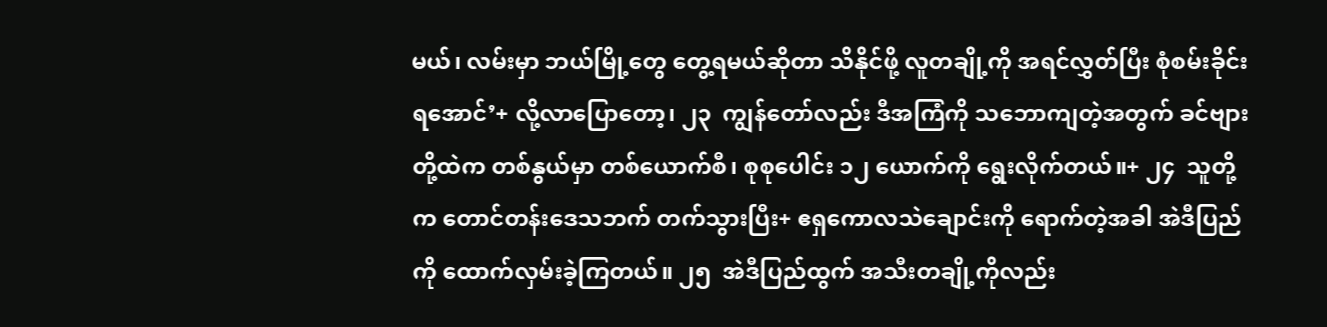မယ်၊ လမ်းမှာ ဘယ်မြို့တွေ တွေ့ရမယ်ဆိုတာ သိနိုင်ဖို့ လူတချို့ကို အရင်လွှတ်ပြီး စုံစမ်းခိုင်းရအောင်’+ လို့လာပြောတော့၊ ၂၃  ကျွန်တော်လည်း ဒီအကြံကို သဘောကျတဲ့အတွက် ခင်ဗျားတို့ထဲက တစ်နွယ်မှာ တစ်ယောက်စီ၊ စုစုပေါင်း ၁၂ ယောက်ကို ရွေးလိုက်တယ်။+ ၂၄  သူတို့က တောင်တန်းဒေသဘက် တက်သွားပြီး+ ဧရှကောလသဲချောင်းကို ရောက်တဲ့အခါ အဲဒီပြည်ကို ထောက်လှမ်းခဲ့ကြတယ်။ ၂၅  အဲဒီပြည်ထွက် အသီးတချို့ကိုလည်း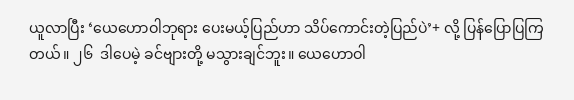ယူလာပြီး ‘ယေဟောဝါဘုရား ပေးမယ့်ပြည်ဟာ သိပ်ကောင်းတဲ့ပြည်ပဲ’+ လို့ ပြန်ပြောပြကြတယ်။ ၂၆  ဒါပေမဲ့ ခင်ဗျားတို့ မသွားချင်ဘူး။ ယေဟောဝါ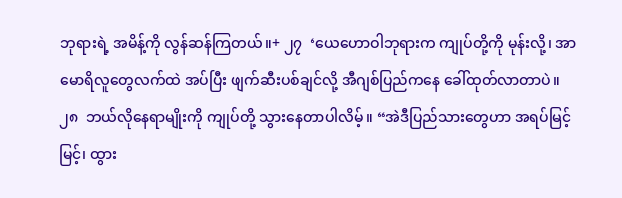ဘုရားရဲ့ အမိန့်ကို လွန်ဆန်ကြတယ်။+ ၂၇  ‘ယေဟောဝါဘုရားက ကျုပ်တို့ကို မုန်းလို့၊ အာမောရိလူတွေလက်ထဲ အပ်ပြီး ဖျက်ဆီးပစ်ချင်လို့ အီဂျစ်ပြည်ကနေ ခေါ်ထုတ်လာတာပဲ။ ၂၈  ဘယ်လိုနေရာမျိုးကို ကျုပ်တို့ သွားနေတာပါလိမ့်။ “အဲဒီပြည်သားတွေဟာ အရပ်မြင့်မြင့်၊ ထွား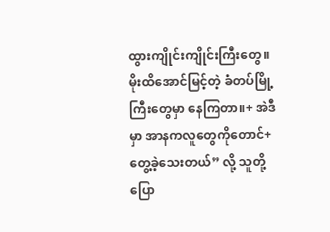ထွားကျိုင်းကျိုင်းကြီးတွေ။ မိုးထိအောင်မြင့်တဲ့ ခံတပ်မြို့ကြီးတွေမှာ နေကြတာ။+ အဲဒီမှာ အာနကလူတွေကိုတောင်+ တွေ့ခဲ့သေးတယ်” လို့ သူတို့ပြော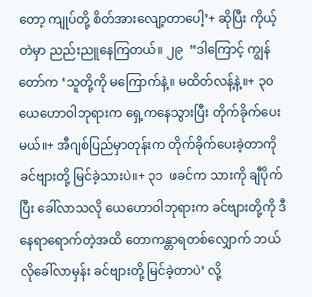တော့ ကျုပ်တို့ စိတ်အားလျော့တာပေါ့’+ ဆိုပြီး ကိုယ့်တဲမှာ ညည်းညူနေကြတယ်။ ၂၉  “ဒါကြောင့် ကျွန်တော်က ‘သူတို့ကို မကြောက်နဲ့။ မထိတ်လန့်နဲ့။+ ၃၀  ယေဟောဝါဘုရားက ရှေ့ကနေသွားပြီး တိုက်ခိုက်ပေးမယ်။+ အီဂျစ်ပြည်မှာတုန်းက တိုက်ခိုက်ပေးခဲ့တာကို ခင်ဗျားတို့ မြင်ခဲ့သားပဲ။+ ၃၁  ဖခင်က သားကို ချီပိုက်ပြီး ခေါ်လာသလို ယေဟောဝါဘုရားက ခင်ဗျားတို့ကို ဒီနေရာရောက်တဲ့အထိ တောကန္တာရတစ်လျှောက် ဘယ်လိုခေါ်လာမှန်း ခင်ဗျားတို့ မြင်ခဲ့တာပဲ’ လို့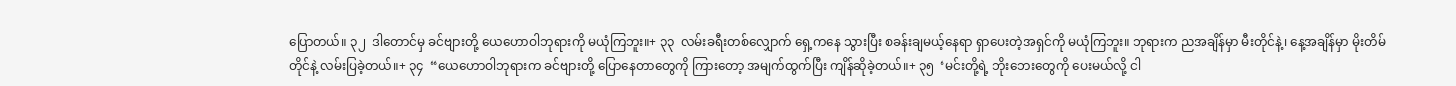ပြောတယ်။ ၃၂  ဒါတောင်မှ ခင်ဗျားတို့ ယေဟောဝါဘုရားကို မယုံကြဘူး။+ ၃၃  လမ်းခရီးတစ်လျှောက် ရှေ့ကနေ သွားပြီး စခန်းချမယ့်နေရာ ရှာပေးတဲ့အရှင်ကို မယုံကြဘူး။ ဘုရားက ညအချိန်မှာ မီးတိုင်နဲ့၊ နေ့အချိန်မှာ မိုးတိမ်တိုင်နဲ့ လမ်းပြခဲ့တယ်။+ ၃၄  “ယေဟောဝါဘုရားက ခင်ဗျားတို့ ပြောနေတာတွေကို ကြားတော့ အမျက်ထွက်ပြီး ကျိန်ဆိုခဲ့တယ်။+ ၃၅  ‘မင်းတို့ရဲ့ ဘိုးဘေးတွေကို ပေးမယ်လို့ ငါ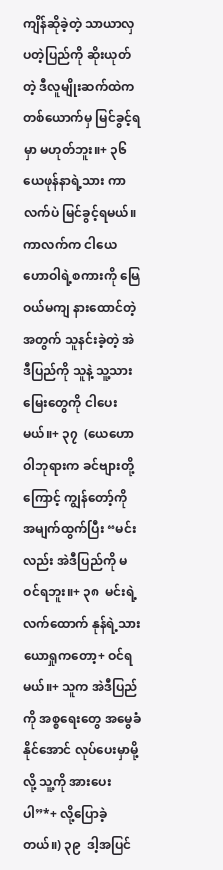ကျိန်ဆိုခဲ့တဲ့ သာယာလှပတဲ့ပြည်ကို ဆိုးယုတ်တဲ့ ဒီလူမျိုးဆက်ထဲက တစ်ယောက်မှ မြင်ခွင့်ရမှာ မဟုတ်ဘူး။+ ၃၆  ယေဖုန်နာရဲ့သား ကာလက်ပဲ မြင်ခွင့်ရမယ်။ ကာလက်က ငါယေဟောဝါရဲ့စကားကို မြေဝယ်မကျ နားထောင်တဲ့အတွက် သူနင်းခဲ့တဲ့ အဲဒီပြည်ကို သူနဲ့ သူ့သားမြေးတွေကို ငါပေးမယ်။+ ၃၇  (ယေဟောဝါဘုရားက ခင်ဗျားတို့ကြောင့် ကျွန်တော့်ကို အမျက်ထွက်ပြီး “မင်းလည်း အဲဒီပြည်ကို မဝင်ရဘူး။+ ၃၈  မင်းရဲ့လက်ထောက် နုန်ရဲ့သား ယောရှုကတော့+ ဝင်ရမယ်။+ သူက အဲဒီပြည်ကို အစ္စရေးတွေ အမွေခံနိုင်အောင် လုပ်ပေးမှာမို့လို့ သူ့ကို အားပေးပါ”*+ လို့ပြောခဲ့တယ်။) ၃၉  ဒါ့အပြင်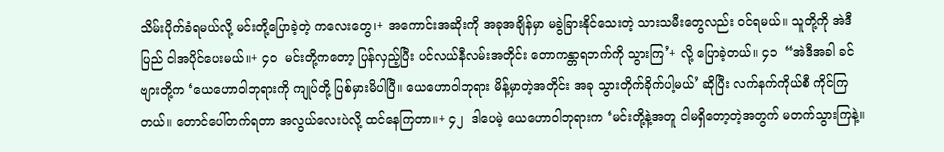သိမ်းပိုက်ခံရမယ်လို့ မင်းတို့ပြောခဲ့တဲ့ ကလေးတွေ၊+ အကောင်းအဆိုးကို အခုအချိန်မှာ မခွဲခြားနိုင်သေးတဲ့ သားသမီးတွေလည်း ဝင်ရမယ်။ သူတို့ကို အဲဒီပြည် ငါအပိုင်ပေးမယ်။+ ၄၀  မင်းတို့ကတော့ ပြန်လှည့်ပြီး ပင်လယ်နီလမ်းအတိုင်း တောကန္တာရဘက်ကို သွားကြ’+ လို့ ပြောခဲ့တယ်။ ၄၁  “အဲဒီအခါ ခင်ဗျားတို့က ‘ယေဟောဝါဘုရားကို ကျုပ်တို့ ပြစ်မှားမိပါပြီ။ ယေဟောဝါဘုရား မိန့်မှာတဲ့အတိုင်း အခု သွားတိုက်ခိုက်ပါ့မယ်’ ဆိုပြီး လက်နက်ကိုယ်စီ ကိုင်ကြတယ်။ တောင်ပေါ်တက်ရတာ အလွယ်လေးပဲလို့ ထင်နေကြတာ။+ ၄၂  ဒါပေမဲ့ ယေဟောဝါဘုရားက ‘မင်းတို့နဲ့အတူ ငါမရှိတော့တဲ့အတွက် မတက်သွားကြနဲ့။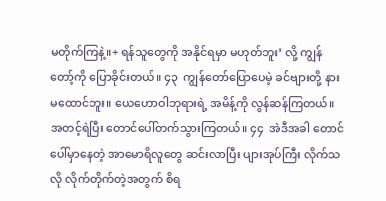မတိုက်ကြနဲ့။+ ရန်သူတွေကို အနိုင်ရမှာ မဟုတ်ဘူး’ လို့ ကျွန်တော့်ကို ပြောခိုင်းတယ်။ ၄၃  ကျွန်တော်ပြောပေမဲ့ ခင်ဗျားတို့ နားမထောင်ဘူး။ ယေဟောဝါဘုရားရဲ့ အမိန့်ကို လွန်ဆန်ကြတယ်။ အတင့်ရဲပြီး တောင်ပေါ်တက်သွားကြတယ်။ ၄၄  အဲဒီအခါ တောင်ပေါ်မှာနေတဲ့ အာမောရိလူတွေ ဆင်းလာပြီး ပျားအုပ်ကြီး လိုက်သလို လိုက်တိုက်တဲ့အတွက် စိရ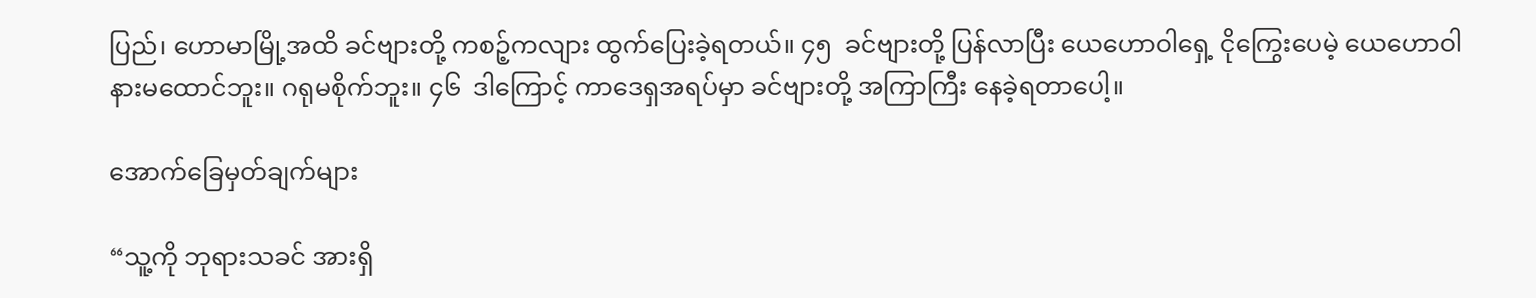ပြည်၊ ဟောမာမြို့အထိ ခင်ဗျားတို့ ကစဉ့်ကလျား ထွက်ပြေးခဲ့ရတယ်။ ၄၅  ခင်ဗျားတို့ ပြန်လာပြီး ယေဟောဝါရှေ့ ငိုကြွေးပေမဲ့ ယေဟောဝါ နားမထောင်ဘူး။ ဂရုမစိုက်ဘူး။ ၄၆  ဒါကြောင့် ကာဒေရှအရပ်မှာ ခင်ဗျားတို့ အကြာကြီး နေခဲ့ရတာပေါ့။

အောက်ခြေမှတ်ချက်များ

“သူ့ကို ဘုရားသခင် အားရှိ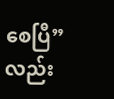စေပြီ” လည်း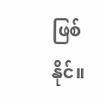ဖြစ်နိုင်။